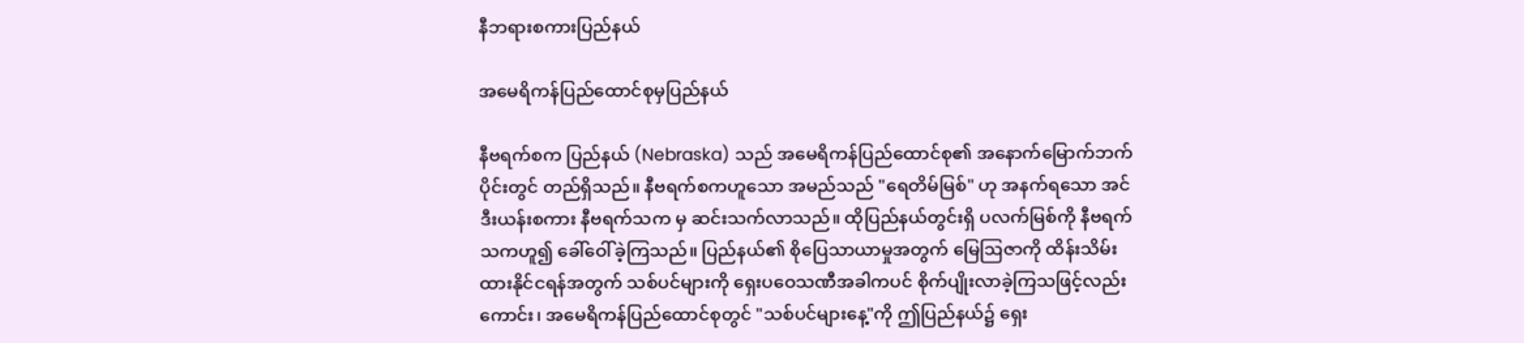နီဘရားစကားပြည်နယ်

အမေရိကန်ပြည်ထောင်စုမှပြည်နယ်

နီဗရက်စက ပြည်နယ် (Nebraska) သည် အမေရိကန်ပြည်ထောင်စု၏ အနောက်မြောက်ဘက်ပိုင်းတွင် တည်ရှိသည်။ နီဗရက်စကဟူသော အမည်သည် "ရေတိမ်မြစ်" ဟု အနက်ရသော အင်ဒီးယန်းစကား နီဗရက်သက မှ ဆင်းသက်လာသည်။ ထိုပြည်နယ်တွင်းရှိ ပလက်မြစ်ကို နီဗရက်သကဟူ၍ ခေါ်ဝေါ်ခဲ့ကြသည်။ ပြည်နယ်၏ စိုပြေသာယာမှုအတွက် မြေဩဇာကို ထိန်းသိမ်းထားနိုင်ငရန်အတွက် သစ်ပင်များကို ရှေးပဝေသဏီအခါကပင် စိုက်ပျိုးလာခဲ့ကြသဖြင့်လည်းကောင်း၊ အမေရိကန်ပြည်ထောင်စုတွင် "သစ်ပင်များနေ့"ကို ဤပြည်နယ်၌ ရှေး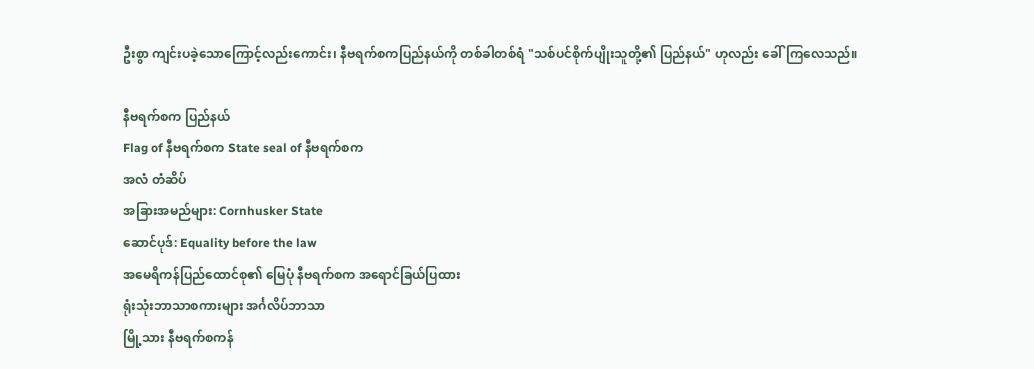ဦးစွာ ကျင်းပခဲ့သောကြောင့်လည်းကောင်း၊ နီဗရက်စကပြည်နယ်ကို တစ်ခါတစ်ရံ "သစ်ပင်စိုက်ပျိုးသူတို့၏ ပြည်နယ်" ဟုလည်း ခေါ်ကြလေသည်။

နီဗရက်စက ပြည်နယ်
Flag of နီဗရက်စက State seal of နီဗရက်စက
အလံ တံဆိပ်
အခြားအမည်များ: Cornhusker State
ဆောင်ပုဒ်: Equality before the law
အမေရိကန်ပြည်ထောင်စု၏ မြေပုံ နီဗရက်စက အရောင်ခြယ်ပြထား
ရုံးသုံးဘာသာစကားများ အင်္ဂလိပ်ဘာသာ
မြို့သား နီဗရက်စကန်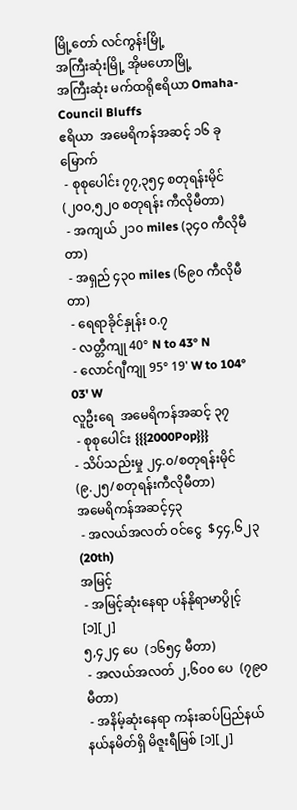မြို့တော် လင်ကွန်းမြို့
အကြီးဆုံးမြို့ အိုမဟောမြို့
အကြီးဆုံး မက်ထရိုဧရိယာ Omaha-Council Bluffs
ဧရိယာ  အမေရိကန်အဆင့် ၁၆ ခုမြောက်
 - စုစုပေါင်း ၇၇,၃၅၄ စတုရန်းမိုင်
(၂၀၀,၅၂၀ စတုရန်း ကီလိုမီတာ)
 - အကျယ် ၂၁၀ miles (၃၄၀ ကီလိုမီတာ)
 - အရှည် ၄၃၀ miles (၆၉၀ ကီလိုမီတာ)
 - ရေရာခိုင်နှုန်း ၀.၇
 - လတ္တီကျု 40° N to 43° N
 - လောင်ဂျီကျု 95° 19' W to 104° 03' W
လူဦးရေ  အမေရိကန်အဆင့် ၃၇
 - စုစုပေါင်း {{{2000Pop}}}
- သိပ်သည်းမှု ၂၄.၀/စတုရန်းမိုင်
(၉.၂၅/စတုရန်းကီလိုမီတာ)
အမေရိကန်အဆင့်၄၃
 - အလယ်အလတ် ဝင်ငွေ  $၄၄,၆၂၃ (20th)
အမြင့်
 - အမြင့်ဆုံးနေရာ ပန်နိုရာမာပွိုင့်[၁][၂]
၅,၄၂၄ ပေ  (၁၆၅၄ မီတာ)
 - အလယ်အလတ် ၂,၆၀၀ ပေ  (၇၉၀ မီတာ)
 - အနိမ့်ဆုံးနေရာ ကန်းဆပ်ပြည်နယ်နယ်နမိတ်ရှိ မိဇူးရီမြစ် [၁][၂]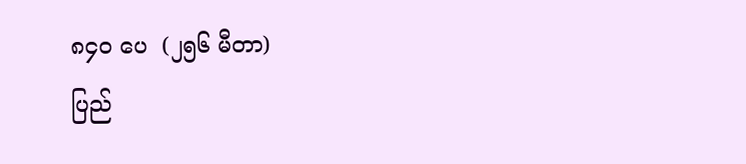၈၄၀ ပေ  (၂၅၆ မီတာ)
ပြည်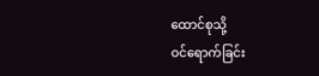ထောင်စုသို့
ဝင်ရောက်ခြင်း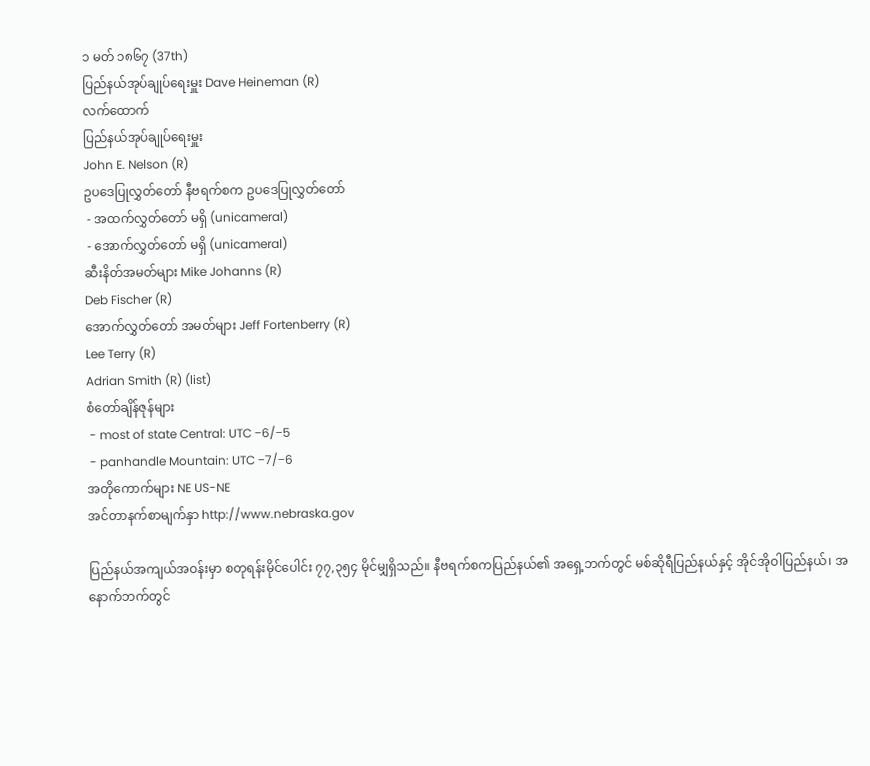၁ မတ် ၁၈၆၇ (37th)
ပြည်နယ်အုပ်ချုပ်ရေးမှူး Dave Heineman (R)
လက်ထောက်
ပြည်နယ်အုပ်ချုပ်ရေးမှူး
John E. Nelson (R)
ဥပဒေပြုလွှတ်တော် နီဗရက်စက ဥပဒေပြုလွှတ်တော်
 - အထက်လွှတ်တော် မရှိ (unicameral)
 - အောက်လွှတ်တော် မရှိ (unicameral)
ဆီးနိတ်အမတ်များ Mike Johanns (R)
Deb Fischer (R)
အောက်လွှတ်တော် အမတ်များ Jeff Fortenberry (R)
Lee Terry (R)
Adrian Smith (R) (list)
စံတော်ချိန်ဇုန်များ
 - most of state Central: UTC −6/−5
 - panhandle Mountain: UTC −7/−6
အတိုကောက်များ NE US-NE
အင်တာနက်စာမျက်နှာ http://www.nebraska.gov

ပြည်နယ်အကျယ်အဝန်းမှာ စတုရန်းမိုင်ပေါင်း ၇၇,၃၅၄ မိုင်မျှရှိသည်။ နီဗရက်စကပြည်နယ်၏ အရှေ့ဘက်တွင် မစ်ဆိုရီပြည်နယ်နှင့် အိုင်အိုဝါပြည်နယ်၊ အနောက်ဘက်တွင်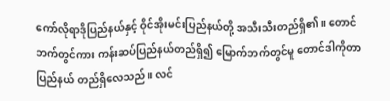ကော်လိုရာဒိုပြည်နယ်နှင့် ဝိုင်အိုးမင်းပြည်နယ်တို့ အသီးသီးတည်ရှိ၏။ တောင်ဘက်တွင်ကား ကန်းဆပ်ပြည်နယ်တည်ရှိ၍ မြောက်ဘက်တွင်မူ တောင်ဒါကိုတာပြည်နယ် တည်ရှိလေသည်။ လင်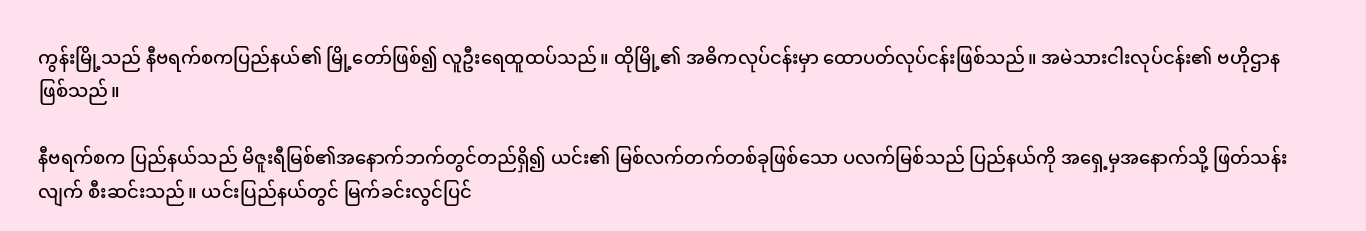ကွန်းမြို့သည် နီဗရက်စကပြည်နယ်၏ မြို့တော်ဖြစ်၍ လူဦးရေထူထပ်သည်။ ထိုမြို့၏ အဓိကလုပ်ငန်းမှာ ထောပတ်လုပ်ငန်းဖြစ်သည်။ အမဲသားငါးလုပ်ငန်း၏ ဗဟိုဌာနဖြစ်သည်။

နီဗရက်စက ပြည်နယ်သည် မိဇူးရီမြစ်၏အနောက်ဘက်တွင်တည်ရှိ၍ ယင်း၏ မြစ်လက်တက်တစ်ခုဖြစ်သော ပလက်မြစ်သည် ပြည်နယ်ကို အရှေ့မှအနောက်သို့ ဖြတ်သန်းလျက် စီးဆင်းသည်။ ယင်းပြည်နယ်တွင် မြက်ခင်းလွင်ပြင်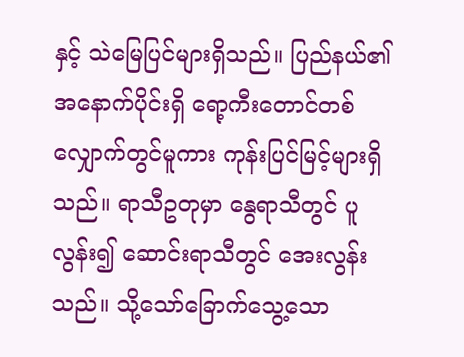နှင့် သဲမြေပြင်များရှိသည်။ ပြည်နယ်၏ အနောက်ပိုင်းရှိ ရော့ကီးတောင်တစ်လျှောက်တွင်မူကား ကုန်းပြင်မြင့်များရှိသည်။ ရာသီဥတုမှာ နွေရာသီတွင် ပူလွန်း၍ ဆောင်းရာသီတွင် အေးလွန်းသည်။ သို့သော်ခြောက်သွေ့သော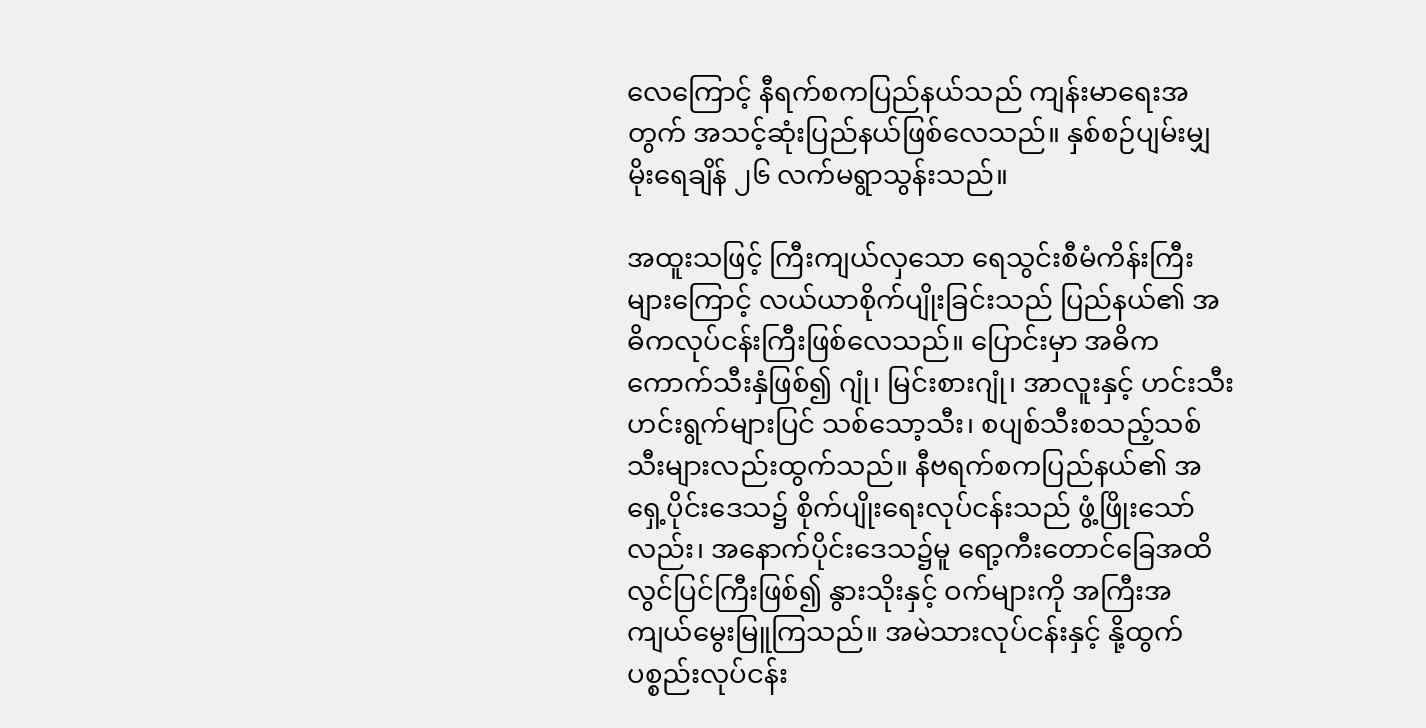လေကြောင့် နီရက်စကပြည်နယ်သည် ကျန်းမာရေးအတွက် အသင့်ဆုံးပြည်နယ်ဖြစ်လေသည်။ နှစ်စဉ်ပျမ်းမျှမိုးရေချိန် ၂၆ လက်မရွာသွန်းသည်။

အထူးသဖြင့် ကြီးကျယ်လှသော ရေသွင်းစီမံကိန်းကြီးများကြောင့် လယ်ယာစိုက်ပျိုးခြင်းသည် ပြည်နယ်၏ အဓိကလုပ်ငန်းကြီးဖြစ်လေသည်။ ပြောင်းမှာ အဓိကကောက်သီးနှံဖြစ်၍ ဂျုံ၊ မြင်းစားဂျုံ၊ အာလူးနှင့် ဟင်းသီးဟင်းရွက်များပြင် သစ်သော့သီး၊ စပျစ်သီးစသည့်သစ်သီးများလည်းထွက်သည်။ နီဗရက်စကပြည်နယ်၏ အရှေ့ပိုင်းဒေသ၌ စိုက်ပျိုးရေးလုပ်ငန်းသည် ဖွံ့ဖြိုးသော်လည်း၊ အနောက်ပိုင်းဒေသ၌မူ ရော့ကီးတောင်ခြေအထိလွင်ပြင်ကြီးဖြစ်၍ နွားသိုးနှင့် ဝက်များကို အကြီးအကျယ်မွေးမြူကြသည်။ အမဲသားလုပ်ငန်းနှင့် နို့ထွက်ပစ္စည်းလုပ်ငန်း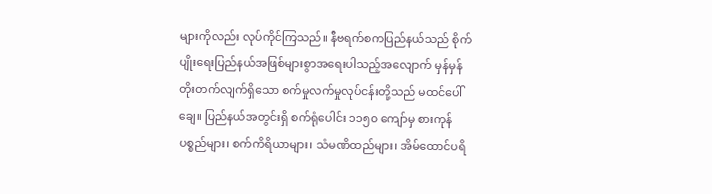များကိုလည်း လုပ်ကိုင်ကြသည်။ နီဗရက်စကပြည်နယ်သည် စိုက်ပျိုးရေးပြည်နယ်အဖြစ်များစွာအရေးပါသည့်အလျောက် မှန်မှန်တိုးတက်လျက်ရှိသော စက်မှုလက်မှုလုပ်ငန်းတို့သည် မထင်ပေါ်ချေ။ ပြည်နယ်အတွင်းရှိ စက်ရုံပေါင်း ၁၁၅၀ ကျော်မှ စားကုန်ပစ္စည်များ၊ စက်ကိရိယာများ၊ သံမဏိထည်များ၊ အိမ်ထောင်ပရိ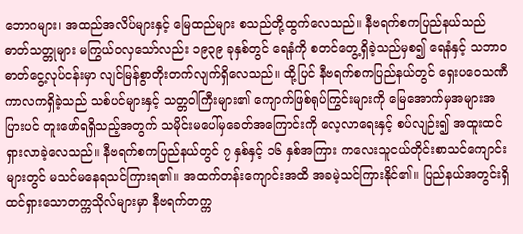ဘောဂများ၊ အထည်အလိပ်များနှင့် မြေထည်များ စသည်တို့ထွက်လေသည်။ နီဗရက်စကပြည်နယ်သည် ဓာတ်သတ္တုများ မကြွယ်ဝလှသော်လည်း ၁၉၃၉ ခုနှစ်တွင် ရေနံကို စတင်တွေ့ရှိခဲ့သည်မှစ၍ ရေနံနှင့် သဘာဝဓာတ်ငွေ့လုပ်ငန်းမှာ လျင်မြန်စွာတိုးတက်လျက်ရှိလေသည်။ ထို့ပြင် နီဗရက်စကပြည်နယ်တွင် ရှေးပဝေသဏီကာလကရှိခဲ့သည် သစ်ပင်များနှင့် သတ္တဝါကြီးများ၏ ကျောက်ဖြစ်ရုပ်ကြွင်းများကို မြေအောက်မှအများအပြားပင် တူးဖော်ရရှိသည့်အတွက် သမိုင်းမပေါ်မှခေတ်အကြောင်းကို လေ့လာရေးနှင့် စပ်လျဉ်း၍ အထူးထင်ရှားလာခဲ့လေသည်။ နီဗရက်စကပြည်နယ်တွင် ၇ နှစ်နှင့် ၁၆ နှစ်အကြား ကလေးသူငယ်တိုင်းစာသင်ကျောင်းများတွင် မသင်မနေရသင်ကြားရ၏။ အထက်တန်းကျောင်းအထိ အခမဲ့သင်ကြားနိုင်၏။ ပြည်နယ်အတွင်းရှိ ထင်ရှားသောတက္ကသိုလ်များမှာ နီဗရက်တက္က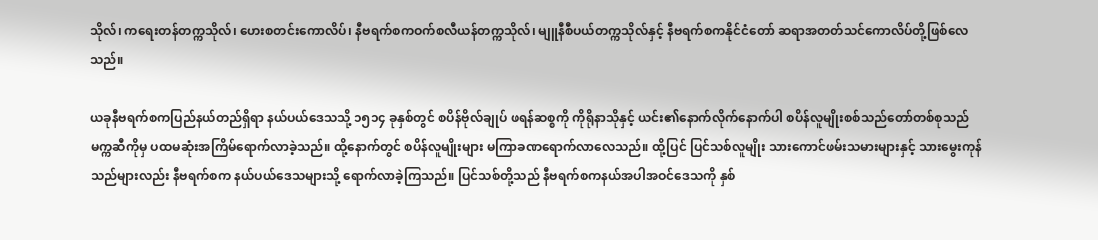သိုလ်၊ ကရေးတန်တက္ကသိုလ်၊ ဟေးစတင်းကောလိပ်၊ နီဗရက်စကဝက်စလီယန်တက္ကသိုလ်၊ မျူနီစီပယ်တက္ကသိုလ်နှင့် နီဗရက်စကနိုင်ငံတော် ဆရာအတတ်သင်ကောလိပ်တို့ဖြစ်လေသည်။

ယခုနီဗရက်စကပြည်နယ်တည်ရှိရာ နယ်ပယ်ဒေသသို့ ၁၅၁၄ ခုနှစ်တွင် စပိန်ဗိုလ်ချုပ် ဖရန်ဆစ္စကို ကိုရိုနာသိုနှင့် ယင်း၏နောက်လိုက်နောက်ပါ စပိန်လူမျိုးစစ်သည်တော်တစ်စုသည် မက္ကဆီကိုမှ ပထမဆုံးအကြိမ်ရောက်လာခဲ့သည်။ ထို့နောက်တွင် စပိန်လူမျိုးများ မကြာခဏရောက်လာလေသည်။ ထို့ပြင် ပြင်သစ်လူမျိုး သားကောင်ဖမ်းသမားများနှင့် သားမွေးကုန်သည်များလည်း နီဗရက်စက နယ်ပယ်ဒေသများသို့ ရောက်လာခဲ့ကြသည်။ ပြင်သစ်တို့သည် နီဗရက်စကနယ်အပါအဝင်ဒေသကို နှစ်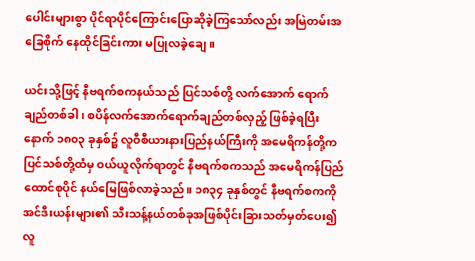ပေါင်းများစွာ ပိုင်ရာပိုင်ကြောင်းပြောဆိုခဲ့ကြသော်လည်း အမြဲတမ်းအခြေစိုက် နေထိုင်ခြင်းကား မပြုလခဲ့ချေ။

ယင်းသို့ဖြင့် နီဗရက်စကနယ်သည် ပြင်သစ်တို့ လက်အောက် ရောက်ချည်တစ်ခါ၊ စပိန်လက်အောက်ရောက်ချည်တစ်လှည့် ဖြစ်ခဲ့ရပြီးနောက် ၁၈၀၃ ခုနှစ်၌ လူဝီစီယားနားပြည်နယ်ကြီးကို အမေရိကန်တို့က ပြင်သစ်တို့ထံမှ ဝယ်ယူလိုက်ရာတွင် နီဗရက်စကသည် အမေရိကန်ပြည်ထောင်စုပိုင် နယ်မြေဖြစ်လာခဲ့သည်။ ၁၈၃၄ ခုနှစ်တွင် နီဗရက်စကကို အင်ဒီးယန်းများ၏ သီးသန့်နယ်တစ်ခုအဖြစ်ပိုင်းခြားသတ်မှတ်ပေး၍ လူ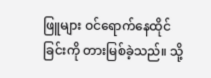ဖြူများ ဝင်ရောက်နေထိုင်ခြင်းကို တားမြစ်ခဲ့သည်။ သို့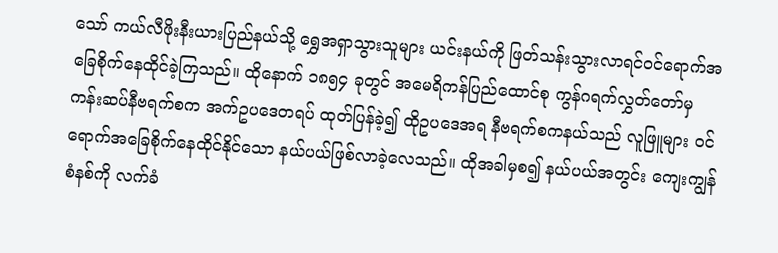သော် ကယ်လီဖိုးနီးယားပြည်နယ်သို့ ရွှေအရှာသွားသူများ ယင်းနယ်ကို ဖြတ်သန်းသွားလာရင်ဝင်ရောက်အခြေစိုက်နေထိုင်ခဲ့ကြသည်။ ထိုနောက် ၁၈၅၄ ခုတွင် အမေရိကန်ပြည်ထောင်စု ကွန်ဂရက်လွှတ်တော်မှ ကန်းဆပ်နီဗရက်စက အက်ဥပဒေတရပ် ထုတ်ပြန်ခဲ့၍ ထိုဥပဒေအရ နီဗရက်စကနယ်သည် လူဖြူများ ဝင်ရောက်အခြေစိုက်နေထိုင်နိုင်သော နယ်ပယ်ဖြစ်လာခဲ့လေသည်။ ထိုအခါမှစ၍ နယ်ပယ်အတွင်း ကျေးကျွန်စံနစ်ကို လက်ခံ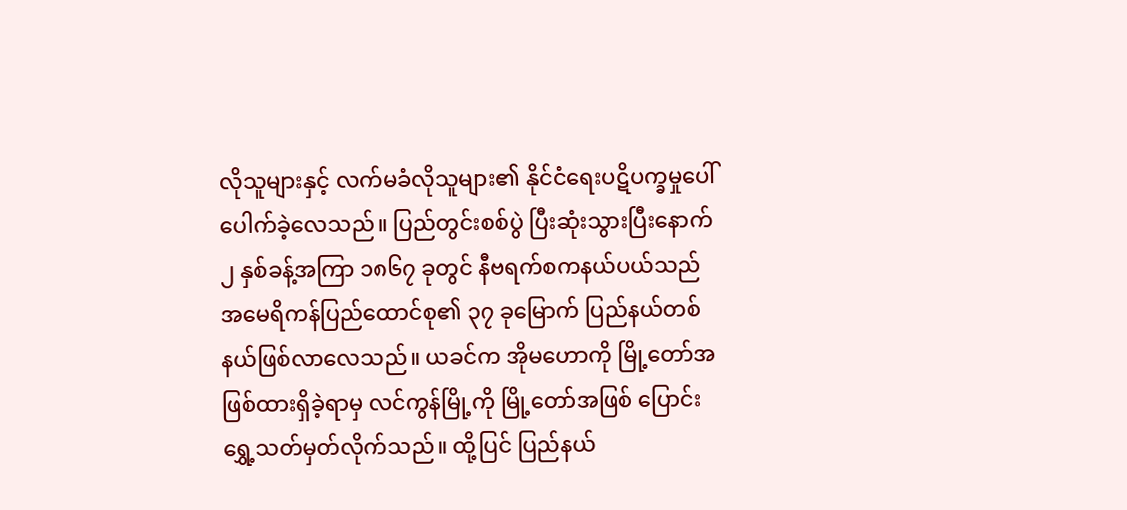လိုသူများနှင့် လက်မခံလိုသူများ၏ နိုင်ငံရေးပဋိပက္ခမှုပေါ်ပေါက်ခဲ့လေသည်။ ပြည်တွင်းစစ်ပွဲ ပြီးဆုံးသွားပြီးနောက် ၂ နှစ်ခန့်အကြာ ၁၈၆၇ ခုတွင် နီဗရက်စကနယ်ပယ်သည် အမေရိကန်ပြည်ထောင်စု၏ ၃၇ ခုမြောက် ပြည်နယ်တစ်နယ်ဖြစ်လာလေသည်။ ယခင်က အိုမဟောကို မြို့တော်အဖြစ်ထားရှိခဲ့ရာမှ လင်ကွန်မြို့ကို မြို့တော်အဖြစ် ပြောင်းရွှေ့သတ်မှတ်လိုက်သည်။ ထို့ပြင် ပြည်နယ်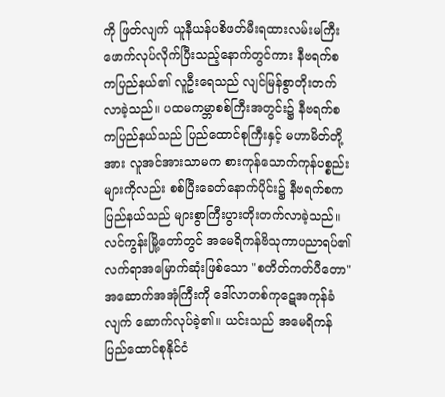ကို ဖြတ်လျက် ယူနီယန်ပစိဖတ်မီးရထားလမ်းမကြီး ဖောက်လုပ်လိုက်ပြီးသည့်နောက်တွင်ကား နီဗရက်စကပြည်နယ်၏ လူဦးရေသည် လျင်မြန်စွာတိုးတက်လာခဲ့သည်။ ပထမကမ္ဘာစစ်ကြီးအတွင်း၌ နီဗရက်စကပြည်နယ်သည် ပြည်ထောင်စုကြီးနှင့် မဟာမိတ်တို့အား လူအင်အားသာမက စားကုန်သောက်ကုန်ပစ္စည်းများကိုလည်း စစ်ပြီးခေတ်နောက်ပိုင်း၌ နီဗရက်စကပြည်နယ်သည် များစွာကြီးပွားတိုးတက်လာခဲ့သည်။ လင်ကွန်းမြို့တော်တွင် အမေရိကန်ဗိသုကာပညာရပ်၏ လက်ရာအမြောက်ဆုံးဖြစ်သော "စတိတ်ကတ်ပီတော" အဆောက်အအုံကြီးကို ဒေါ်လာတစ်ကုဋေအကုန်ခံလျက် ဆောက်လုပ်ခဲ့၏။ ယင်းသည် အမေရိကန်ပြည်ထောင်စုနိုင်ငံ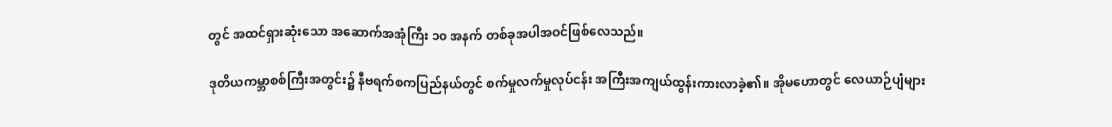တွင် အထင်ရှားဆုံးသော အဆောက်အအုံကြီး ၁၀ အနက် တစ်ခုအပါအဝင်ဖြစ်လေသည်။

ဒုတိယကမ္ဘာစစ်ကြီးအတွင်း၌ နီဗရက်စကပြည်နယ်တွင် စက်မှုလက်မှုလုပ်ငန်း အကြီးအကျယ်ထွန်းကားလာခဲ့၏။ အိုမဟောတွင် လေယာဉ်ပျံများ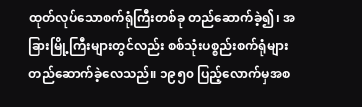ထုတ်လုပ်သောစက်ရုံကြီးတစ်ခု တည်ဆောက်ခဲ့၍၊ အခြားမြို့ကြီးများတွင်လည်း စစ်သုံးပစ္စည်းစက်ရုံများ တည်ဆောက်ခဲ့လေသည်။ ၁၉၅၀ ပြည့်လောက်မှအစ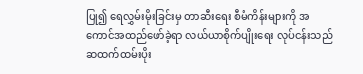ပြု၍ ရေလွှမ်းမိုးခြင်းမှ တာဆီးရေး စီမံကိန်းများကို အကောင်အထည်ဖော်ခဲ့ရာ လယ်ယာစိုက်ပျိုးရေး လုပ်ငန်းသည် ဆထက်ထမ်းပိုး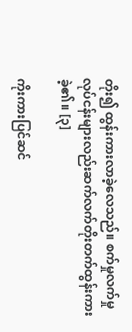တိုး၍ ထွန်းကားလာခဲ့လေသည်။ စက်မှုလက်မှုလုပ်ငန်းများလည်းဆက်လက်တိုးတက်ထွန်းကားခဲ့၏။ [၃]

ကိုးကားပြင်ဆင်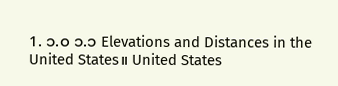1. ၁.၀ ၁.၁ Elevations and Distances in the United States။ United States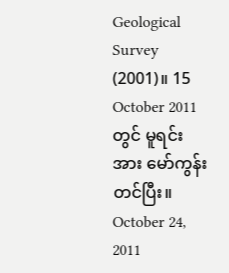Geological Survey (2001)။ 15 October 2011 တွင် မူရင်းအား မော်ကွန်းတင်ပြီး။ October 24, 2011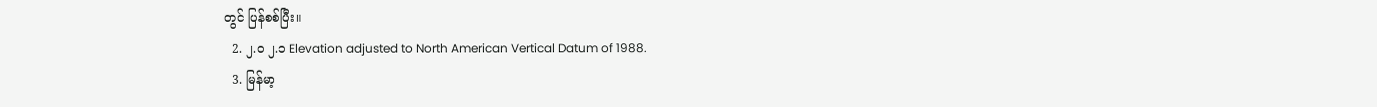တွင် ပြန်စစ်ပြီး။
  2. ၂.၀ ၂.၁ Elevation adjusted to North American Vertical Datum of 1988.
  3. မြန်မာ့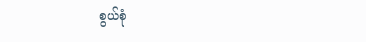စွယ်စုံ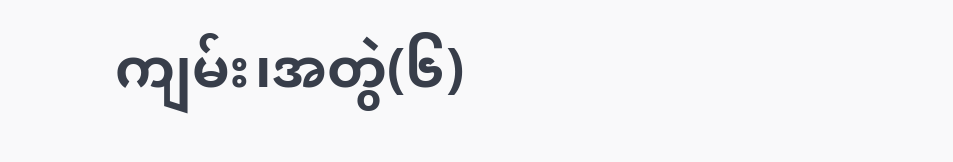ကျမ်း၊အတွဲ(၆)